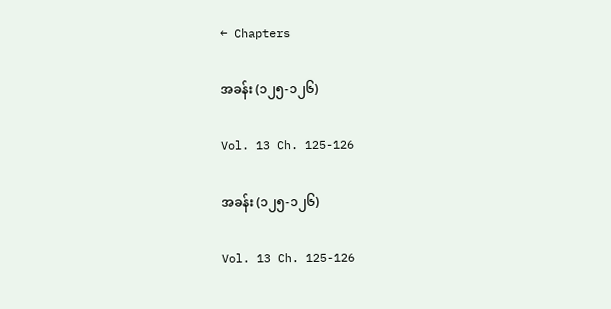← Chapters

အခန်း (၁၂၅-၁၂၆)

Vol. 13 Ch. 125-126

အခန်း (၁၂၅-၁၂၆)

Vol. 13 Ch. 125-126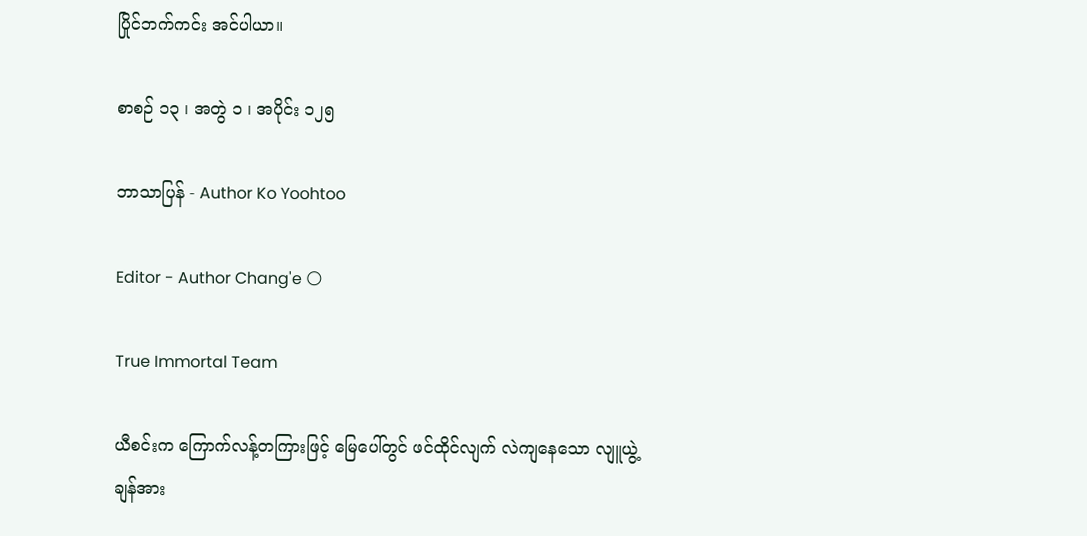ပြိုင်ဘက်ကင်း အင်ပါယာ။

စာစဉ် ၁၃ ၊ အတွဲ ၁ ၊ အပိုင်း ၁၂၅

ဘာသာပြန် - Author Ko Yoohtoo

Editor - Author Chang'e 🌕

True Immortal Team

ယီစင်းက ကြောက်လန့်တကြားဖြင့် မြေပေါ်တွင် ဖင်ထိုင်လျက် လဲကျနေသော လျူယွဲ့ချန်အား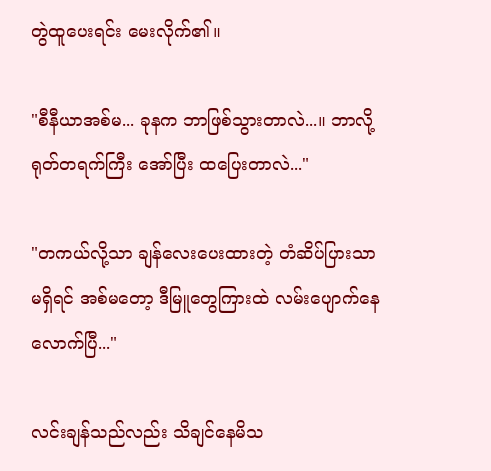တွဲထူပေးရင်း မေးလိုက်၏။

"စီနီယာအစ်မ... ခုနက ဘာဖြစ်သွားတာလဲ...။ ဘာလို့ ရုတ်တရက်ကြီး အော်ပြီး ထပြေးတာလဲ..."

"တကယ်လို့သာ ချန်လေးပေးထားတဲ့ တံဆိပ်ပြားသာ မရှိရင် အစ်မတော့ ဒီမြူတွေကြားထဲ လမ်းပျောက်နေလောက်ပြီ..."

လင်းချန်သည်လည်း သိချင်နေမိသ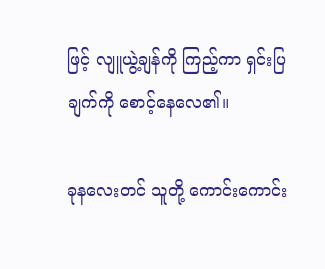ဖြင့် လျူယွဲ့ချန်ကို ကြည့်ကာ ရှင်းပြချက်ကို စောင့်နေလေ၏။

ခုနလေးတင် သူတို့ ကောင်းကောင်း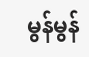မွန်မွန်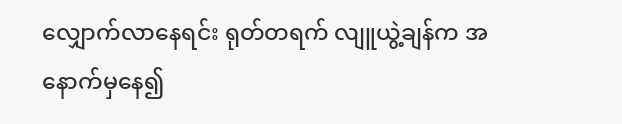လျှောက်လာနေရင်း ရုတ်တရက် လျူယွဲ့ချန်က အနောက်မှနေ၍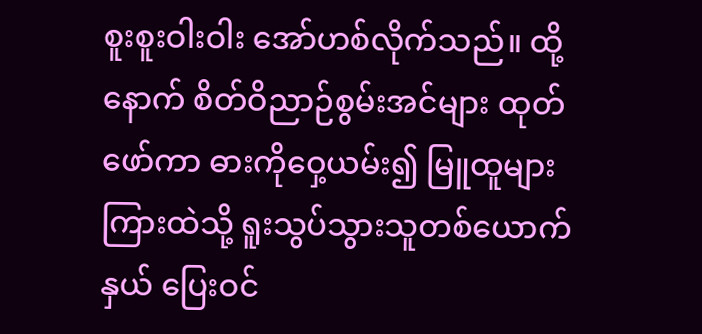စူးစူးဝါးဝါး အော်ဟစ်လိုက်သည်။ ထို့နောက် စိတ်ဝိညာဉ်စွမ်းအင်များ ထုတ်ဖော်ကာ ဓားကိုဝှေ့ယမ်း၍ မြူထူများကြားထဲသို့ ရူးသွပ်သွားသူတစ်ယောက်နှယ် ပြေးဝင်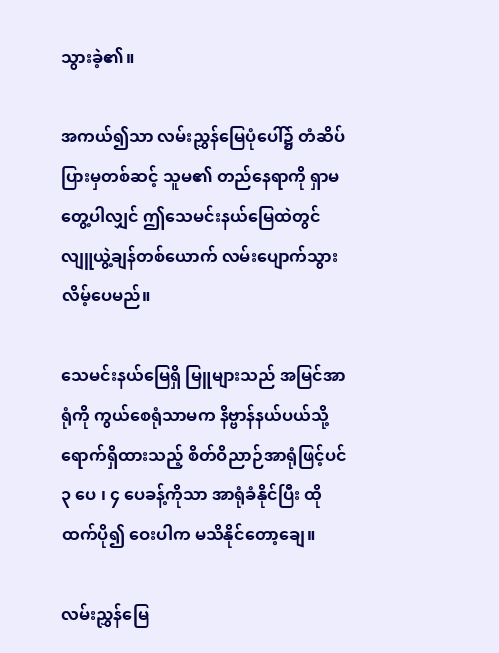သွားခဲ့၏။

အကယ်၍သာ လမ်းညွှန်မြေပုံပေါ်၌ တံဆိပ်ပြားမှတစ်ဆင့် သူမ၏ တည်နေရာကို ရှာမတွေ့ပါလျှင် ဤသေမင်းနယ်မြေထဲတွင် လျူယွဲ့ချန်တစ်ယောက် လမ်းပျောက်သွားလိမ့်ပေမည်။

သေမင်းနယ်မြေရှိ မြူများသည် အမြင်အာရုံကို ကွယ်စေရုံသာမက နိဗ္ဗာန်နယ်ပယ်သို့ရောက်ရှိထားသည့် စိတ်ဝိညာဉ်အာရုံဖြင့်ပင် ၃ ပေ ၊ ၄ ပေခန့်ကိုသာ အာရုံခံနိုင်ပြီး ထိုထက်ပို၍ ဝေးပါက မသိနိုင်တော့ချေ။

လမ်းညွှန်မြေ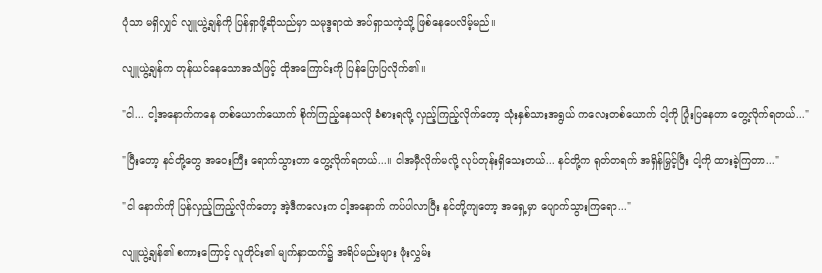ပုံသာ မရှိလျှင် လျူယွဲ့ချန်ကို ပြန်ရှာဖို့ဆိုသည်မှာ သမုဒ္ဒရာထဲ အပ်ရှာသကဲ့သို့ ဖြစ်နေပေလိမ့်မည်။

လျူယွဲ့ချန်က တုန်ယင်နေသောအသံဖြင့် ထိုအကြောင်းကို ပြန်ပြောပြလိုက်၏။

"ငါ... ငါ့အနောက်ကနေ တစ်ယောက်ယောက် စိုက်ကြည့်နေသလို ခံစားရလို့ လှည့်ကြည့်လိုက်တော့ သုံးနှစ်သားအရွယ် ကလေးတစ်ယောက် ငါ့ကို ပြုံးပြနေတာ တွေ့လိုက်ရတယ်..."

"ပြီးတော့ နင်တို့တွေ အဝေးကြီး ရောက်သွားတာ တွေ့လိုက်ရတယ်...။ ငါအမှီလိုက်မလို့ လုပ်တုန်းရှိသေးတယ်... နင်တို့က ရုတ်တရက် အရှိန်မြှင့်ပြီး ငါ့ကို ထားခဲ့ကြတာ..."

"ငါ နောက်ကို ပြန်လှည့်ကြည့်လိုက်တော့ အဲ့ဒီကလေးက ငါ့အနောက် ကပ်ပါလာပြီး နင်တို့ကျတော့ အရှေ့မှာ ပျောက်သွားကြရော..."

လျူယွဲ့ချန်၏ စကားကြောင့် လူတိုင်း၏ မျက်နှာထက်၌ အရိပ်မည်းများ ဖုံးလွှမ်း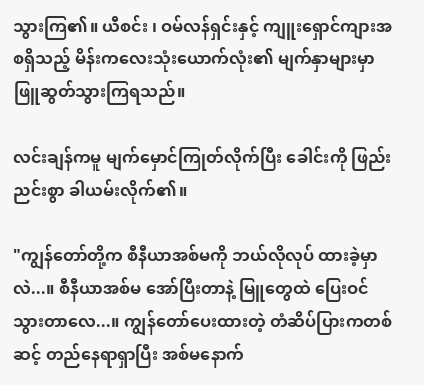သွားကြ၏။ ယီစင်း ၊ ဝမ်လန်ရှင်းနှင့် ကျူးရှောင်ကျားအစရှိသည့် မိန်းကလေးသုံးယောက်လုံး၏ မျက်နှာများမှာ ဖြူဆွတ်သွားကြရသည်။

လင်းချန်ကမူ မျက်မှောင်ကြုတ်လိုက်ပြီး ခေါင်းကို ဖြည်းညင်းစွာ ခါယမ်းလိုက်၏။

"ကျွန်တော်တို့က စီနီယာအစ်မကို ဘယ်လိုလုပ် ထားခဲ့မှာလဲ...။ စီနီယာအစ်မ အော်ပြီးတာနဲ့ မြူတွေထဲ ပြေးဝင်သွားတာလေ...။ ကျွန်တော်ပေးထားတဲ့ တံဆိပ်ပြားကတစ်ဆင့် တည်နေရာရှာပြီး အစ်မနောက်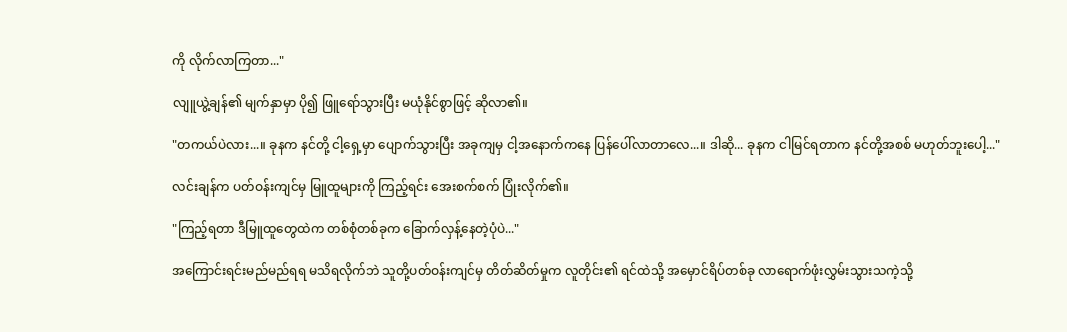ကို လိုက်လာကြတာ..."

လျူယွဲ့ချန်၏ မျက်နှာမှာ ပို၍ ဖြူရော်သွားပြီး မယုံနိုင်စွာဖြင့် ဆိုလာ၏။

"တကယ်ပဲလား...။ ခုနက နင်တို့ ငါ့ရှေ့မှာ ပျောက်သွားပြီး အခုကျမှ ငါ့အနောက်ကနေ ပြန်ပေါ်လာတာလေ...။ ဒါဆို... ခုနက ငါမြင်ရတာက နင်တို့အစစ် မဟုတ်ဘူးပေါ့..."

လင်းချန်က ပတ်ဝန်းကျင်မှ မြူထူများကို ကြည့်ရင်း အေးစက်စက် ပြုံးလိုက်၏။

"ကြည့်ရတာ ဒီမြူထူတွေထဲက တစ်စုံတစ်ခုက ခြောက်လှန့်နေတဲ့ပုံပဲ..."

အကြောင်းရင်းမည်မည်ရရ မသိရလိုက်ဘဲ သူတို့ပတ်ဝန်းကျင်မှ တိတ်ဆိတ်မှုက လူတိုင်း၏ ရင်ထဲသို့ အမှောင်ရိပ်တစ်ခု လာရောက်ဖုံးလွှမ်းသွားသကဲ့သို့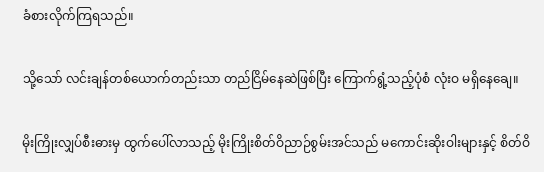ခံစားလိုက်ကြရသည်။

သို့သော် လင်းချန်တစ်ယောက်တည်းသာ တည်ငြိမ်နေဆဲဖြစ်ပြီး ကြောက်ရွံ့သည့်ပုံစံ လုံးဝ မရှိနေချေ။

မိုးကြိုးလျှပ်စီးဓားမှ ထွက်ပေါ်လာသည့် မိုးကြိုးစိတ်ဝိညာဉ်စွမ်းအင်သည် မကောင်းဆိုးဝါးများနှင့် စိတ်ဝိ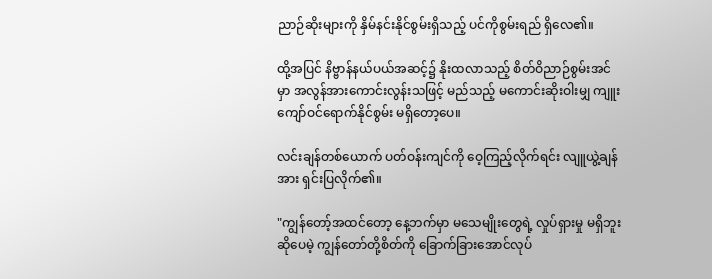ညာဉ်ဆိုးများကို နှိမ်နင်းနိုင်စွမ်းရှိသည့် ပင်ကိုစွမ်းရည် ရှိလေ၏။

ထို့အပြင် နိဗ္ဗာန်နယ်ပယ်အဆင့်၌ နိုးထလာသည့် စိတ်ဝိညာဉ်စွမ်းအင်မှာ အလွန်အားကောင်းလွန်းသဖြင့် မည်သည့် မကောင်းဆိုးဝါးမျှ ကျူးကျော်ဝင်ရောက်နိုင်စွမ်း မရှိတော့ပေ။

လင်းချန်တစ်ယောက် ပတ်ဝန်းကျင်ကို ဝေ့ကြည့်လိုက်ရင်း လျူယွဲ့ချန်အား ရှင်းပြလိုက်၏။

"ကျွန်တော့်အထင်တော့ နေ့ဘက်မှာ မသေမျိုးတွေရဲ့ လှုပ်ရှားမှု မရှိဘူးဆိုပေမဲ့ ကျွန်တော်တို့စိတ်ကို ခြောက်ခြားအောင်လုပ်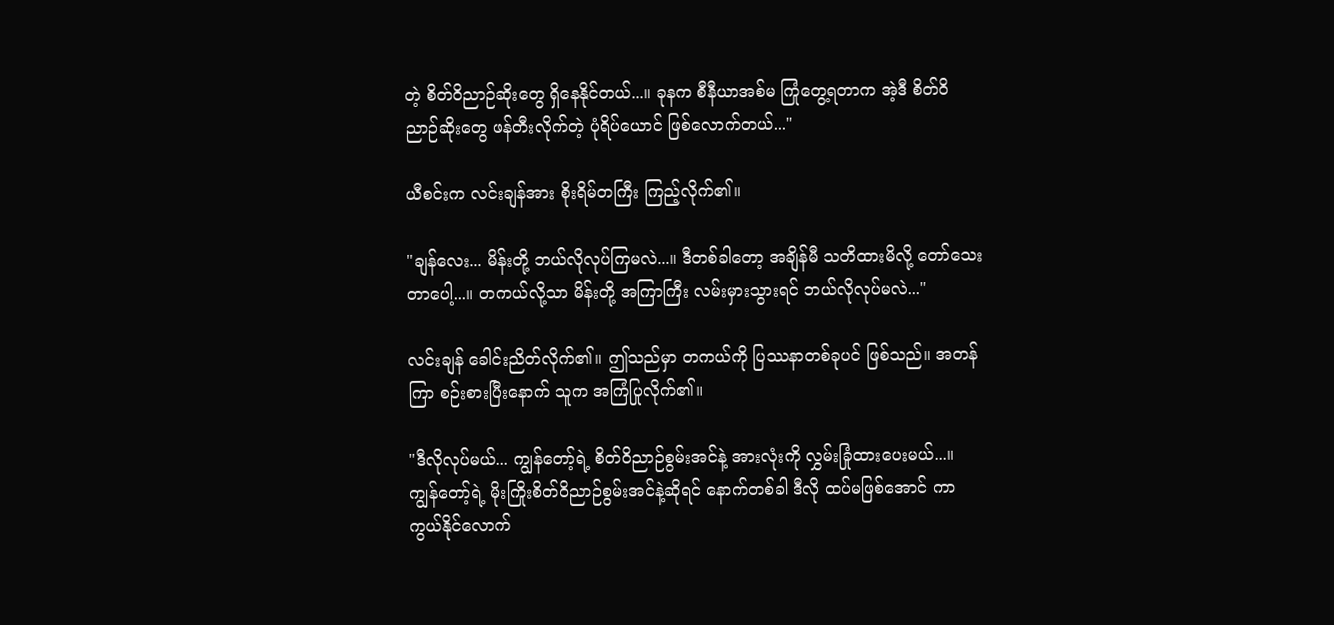တဲ့ စိတ်ဝိညာဉ်ဆိုးတွေ ရှိနေနိုင်တယ်...။ ခုနက စီနီယာအစ်မ ကြုံတွေ့ရတာက အဲ့ဒီ စိတ်ဝိညာဉ်ဆိုးတွေ ဖန်တီးလိုက်တဲ့ ပုံရိပ်ယောင် ဖြစ်လောက်တယ်..."

ယီစင်းက လင်းချန်အား စိုးရိမ်တကြီး ကြည့်လိုက်၏။

"ချန်လေး... မိန်းတို့ ဘယ်လိုလုပ်ကြမလဲ...။ ဒီတစ်ခါတော့ အချိန်မီ သတိထားမိလို့ တော်သေးတာပေါ့...။ တကယ်လို့သာ မိန်းတို့ အကြာကြီး လမ်းမှားသွားရင် ဘယ်လိုလုပ်မလဲ..."

လင်းချန် ခေါင်းညိတ်လိုက်၏။ ဤသည်မှာ တကယ်ကို ပြဿနာတစ်ခုပင် ဖြစ်သည်။ အတန်ကြာ စဉ်းစားပြီးနောက် သူက အကြံပြုလိုက်၏။

"ဒီလိုလုပ်မယ်... ကျွန်တော့်ရဲ့ စိတ်ဝိညာဉ်စွမ်းအင်နဲ့ အားလုံးကို လွှမ်းခြုံထားပေးမယ်...။ ကျွန်တော့်ရဲ့ မိုးကြိုးစိတ်ဝိညာဉ်စွမ်းအင်နဲ့ဆိုရင် နောက်တစ်ခါ ဒီလို ထပ်မဖြစ်အောင် ကာကွယ်နိုင်လောက်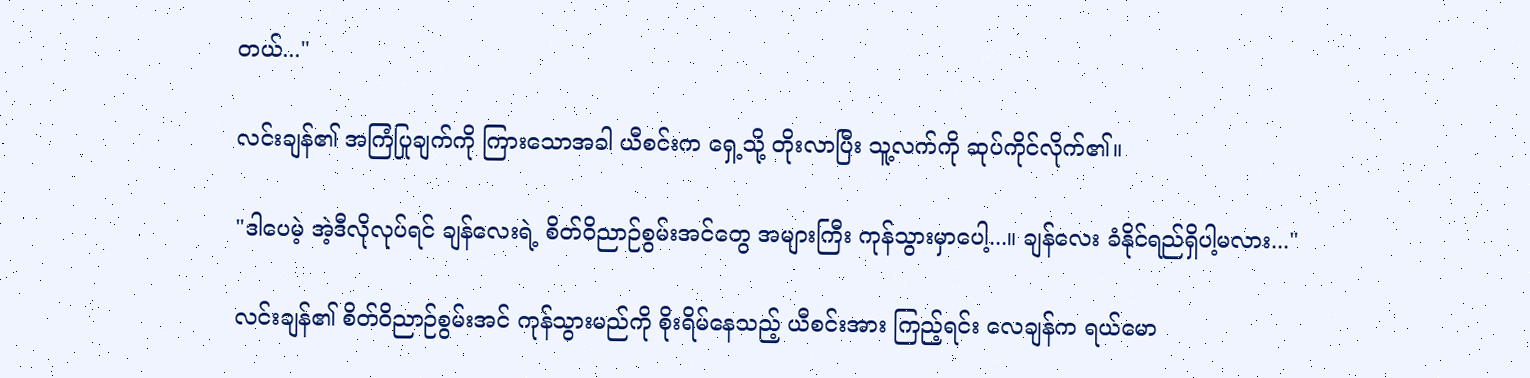တယ်..."

လင်းချန်၏ အကြံပြုချက်ကို ကြားသောအခါ ယီစင်းက ရှေ့သို့ တိုးလာပြီး သူ့လက်ကို ဆုပ်ကိုင်လိုက်၏။

"ဒါပေမဲ့ အဲ့ဒီလိုလုပ်ရင် ချန်လေးရဲ့ စိတ်ဝိညာဉ်စွမ်းအင်တွေ အများကြီး ကုန်သွားမှာပေါ့...။ ချန်လေး ခံနိုင်ရည်ရှိပါ့မလား..."

လင်းချန်၏ စိတ်ဝိညာဉ်စွမ်းအင် ကုန်သွားမည်ကို စိုးရိမ်နေသည့် ယီစင်းအား ကြည့်ရင်း လေချန်က ရယ်မော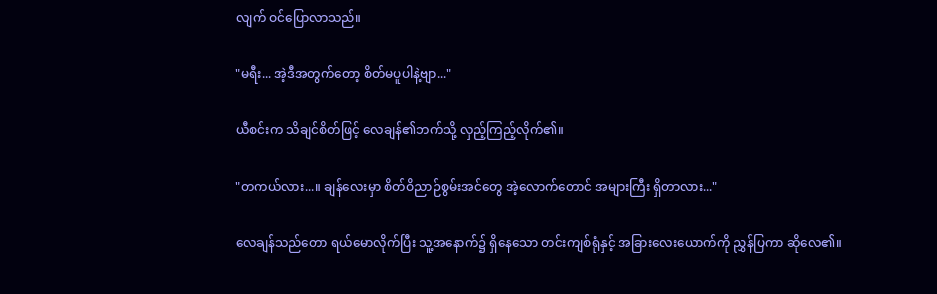လျက် ဝင်ပြောလာသည်။

"မရီး... အဲ့ဒီအတွက်တော့ စိတ်မပူပါနဲ့ဗျာ..."

ယီစင်းက သိချင်စိတ်ဖြင့် လေချန်၏ဘက်သို့ လှည့်ကြည့်လိုက်၏။

"တကယ်လား...။ ချန်လေးမှာ စိတ်ဝိညာဉ်စွမ်းအင်တွေ အဲ့လောက်တောင် အများကြီး ရှိတာလား..."

လေချန်သည်တော ရယ်မောလိုက်ပြီး သူ့အနောက်၌ ရှိနေသော တင်းကျစ်ရုံနှင့် အခြားလေးယောက်ကို ညွှန်ပြကာ ဆိုလေ၏။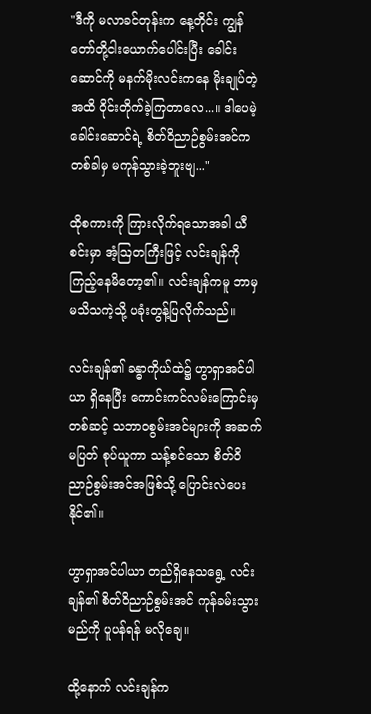"ဒီကို မလာခင်တုန်းက နေ့တိုင်း ကျွန်တော်တို့ငါးယောက်ပေါင်းပြီး ခေါင်းဆောင်ကို မနက်မိုးလင်းကနေ မိုးချုပ်တဲ့အထိ ဝိုင်းတိုက်ခဲ့ကြတာလေ...။ ဒါပေမဲ့ ခေါင်းဆောင်ရဲ့ စိတ်ဝိညာဉ်စွမ်းအင်က တစ်ခါမှ မကုန်သွားခဲ့ဘူးဗျ..."

ထိုစကားကို ကြားလိုက်ရသောအခါ ယီစင်းမှာ အံ့ဩတကြီးဖြင့် လင်းချန်ကို ကြည့်နေမိတော့၏။ လင်းချန်ကမူ ဘာမှမသိသကဲ့သို့ ပခုံးတွန့်ပြလိုက်သည်။

လင်းချန်၏ ခန္ဓာကိုယ်ထဲ၌ ဟွာရှာအင်ပါယာ ရှိနေပြီး ကောင်းကင်လမ်းကြောင်းမှတစ်ဆင့် သဘာဝစွမ်းအင်များကို အဆက်မပြတ် စုပ်ယူကာ သန့်စင်သော စိတ်ဝိညာဉ်စွမ်းအင်အဖြစ်သို့ ပြောင်းလဲပေးနိုင်၏။

ဟွာရှာအင်ပါယာ တည်ရှိနေသရွေ့ လင်းချန်၏ စိတ်ဝိညာဉ်စွမ်းအင် ကုန်ခမ်းသွားမည်ကို ပူပန်ရန် မလိုချေ။

ထို့နောက် လင်းချန်က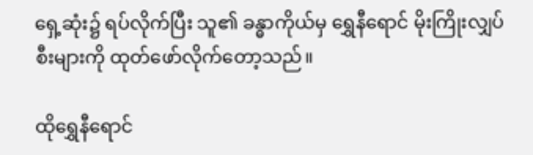ရှေ့ဆုံး၌ ရပ်လိုက်ပြီး သူ၏ ခန္ဓာကိုယ်မှ ရွှေနီရောင် မိုးကြိုးလျှပ်စီးများကို ထုတ်ဖော်လိုက်တော့သည်။

ထိုရွှေနီရောင်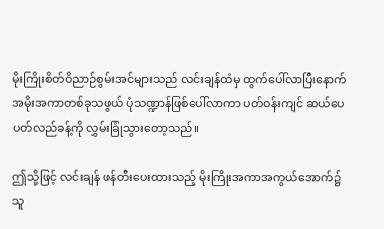မိုးကြိုးစိတ်ဝိညာဉ်စွမ်းအင်များသည် လင်းချန်ထံမှ ထွက်ပေါ်လာပြီးနောက် အမိုးအကာတစ်ခုသဖွယ် ပုံသဏ္ဍာန်ဖြစ်ပေါ်လာကာ ပတ်ဝန်းကျင် ဆယ်ပေပတ်လည်ခန့်ကို လွှမ်းခြုံသွားတော့သည်။

ဤသို့ဖြင့် လင်းချန် ဖန်တီးပေးထားသည့် မိုးကြိုးအကာအကွယ်အောက်၌ သူ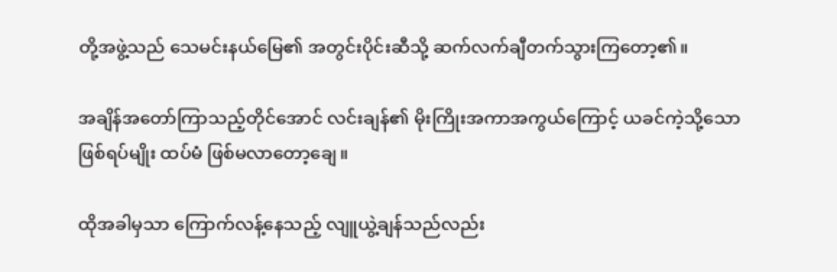တို့အဖွဲ့သည် သေမင်းနယ်မြေ၏ အတွင်းပိုင်းဆီသို့ ဆက်လက်ချီတက်သွားကြတော့၏။

အချိန်အတော်ကြာသည့်တိုင်အောင် လင်းချန်၏ မိုးကြိုးအကာအကွယ်ကြောင့် ယခင်ကဲ့သို့သော ဖြစ်ရပ်မျိုး ထပ်မံ ဖြစ်မလာတော့ချေ။

ထိုအခါမှသာ ကြောက်လန့်နေသည့် လျူယွဲ့ချန်သည်လည်း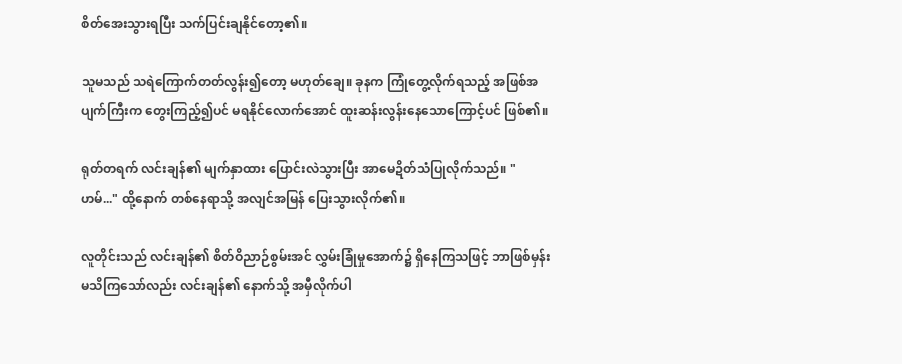စိတ်အေးသွားရပြီး သက်ပြင်းချနိုင်တော့၏။

သူမသည် သရဲကြောက်တတ်လွန်း၍တော့ မဟုတ်ချေ။ ခုနက ကြုံတွေ့လိုက်ရသည့် အဖြစ်အပျက်ကြီးက တွေးကြည့်၍ပင် မရနိုင်လောက်အောင် ထူးဆန်းလွန်းနေသောကြောင့်ပင် ဖြစ်၏။

ရုတ်တရက် လင်းချန်၏ မျက်နှာထား ပြောင်းလဲသွားပြီး အာမေဍိတ်သံပြုလိုက်သည်။ "ဟမ်..." ထို့နောက် တစ်နေရာသို့ အလျင်အမြန် ပြေးသွားလိုက်၏။

လူတိုင်းသည် လင်းချန်၏ စိတ်ဝိညာဉ်စွမ်းအင် လွှမ်းခြုံမှုအောက်၌ ရှိနေကြသဖြင့် ဘာဖြစ်မှန်း မသိကြသော်လည်း လင်းချန်၏ နောက်သို့ အမှီလိုက်ပါ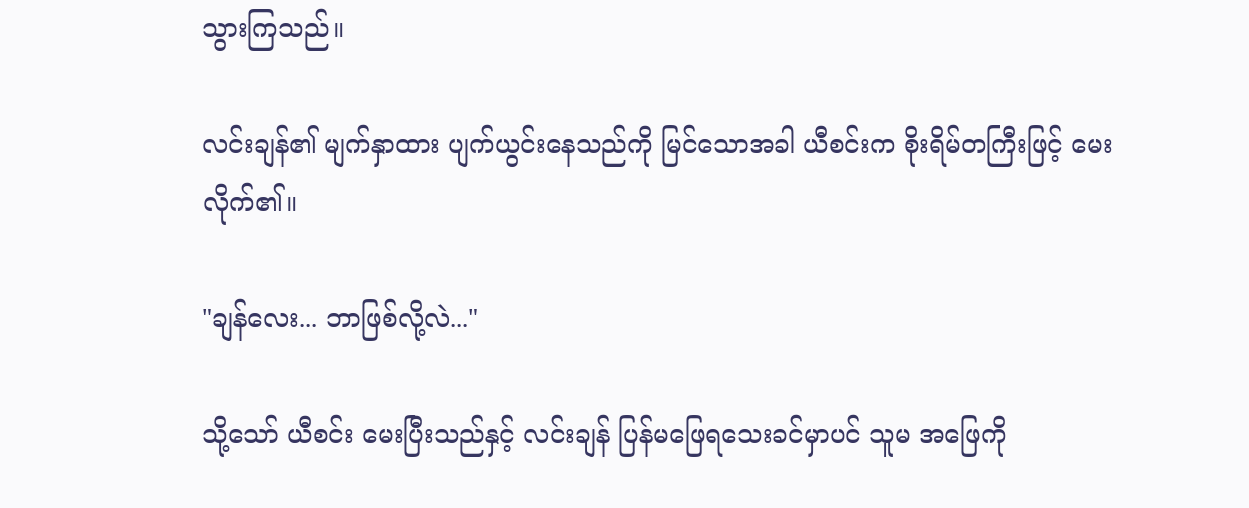သွားကြသည်။

လင်းချန်၏ မျက်နှာထား ပျက်ယွင်းနေသည်ကို မြင်သောအခါ ယီစင်းက စိုးရိမ်တကြီးဖြင့် မေးလိုက်၏။

"ချန်လေး... ဘာဖြစ်လို့လဲ..."

သို့သော် ယီစင်း မေးပြီးသည်နှင့် လင်းချန် ပြန်မဖြေရသေးခင်မှာပင် သူမ အဖြေကို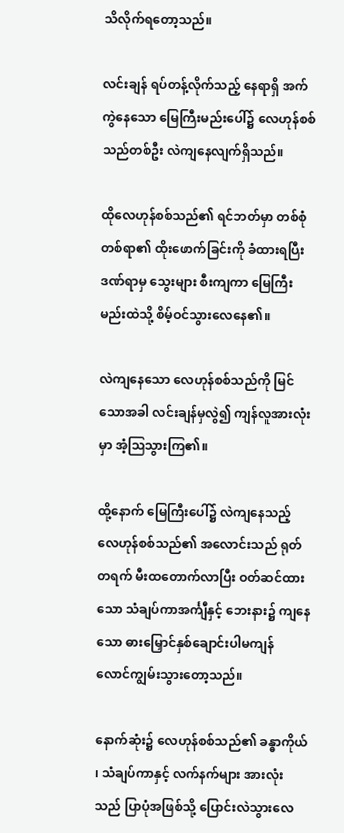သိလိုက်ရတော့သည်။

လင်းချန် ရပ်တန့်လိုက်သည့် နေရာရှိ အက်ကွဲနေသော မြေကြီးမည်းပေါ်၌ လေဟုန်စစ်သည်တစ်ဦး လဲကျနေလျက်ရှိသည်။

ထိုလေဟုန်စစ်သည်၏ ရင်ဘတ်မှာ တစ်စုံတစ်ရာ၏ ထိုးဖောက်ခြင်းကို ခံထားရပြီး ဒဏ်ရာမှ သွေးများ စီးကျကာ မြေကြီးမည်းထဲသို့ စိမ့်ဝင်သွားလေနေ၏။

လဲကျနေသော လေဟုန်စစ်သည်ကို မြင်သောအခါ လင်းချန်မှလွဲ၍ ကျန်လူအားလုံးမှာ အံ့ဩသွားကြ၏။

ထို့နောက် မြေကြီးပေါ်၌ လဲကျနေသည့် လေဟုန်စစ်သည်၏ အလောင်းသည် ရုတ်တရက် မီးထတောက်လာပြီး ဝတ်ဆင်ထားသော သံချပ်ကာအင်္ကျီနှင့် ဘေးနား၌ ကျနေသော ဓားမြှောင်နှစ်ချောင်းပါမကျန် လောင်ကျွမ်းသွားတော့သည်။

နောက်ဆုံး၌ လေဟုန်စစ်သည်၏ ခန္ဓာကိုယ် ၊ သံချပ်ကာနှင့် လက်နက်များ အားလုံးသည် ပြာပုံအဖြစ်သို့ ပြောင်းလဲသွားလေ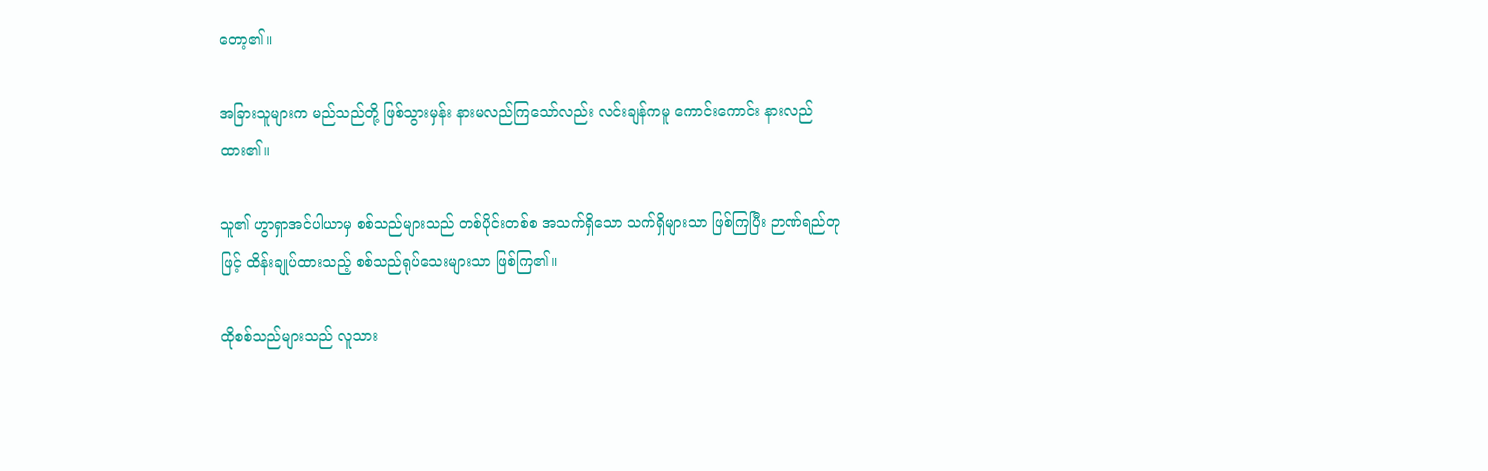တော့၏။

အခြားသူများက မည်သည်တို့ ဖြစ်သွားမှန်း နားမလည်ကြသော်လည်း လင်းချန်ကမူ ကောင်းကောင်း နားလည်ထား၏။

သူ၏ ဟွာရှာအင်ပါယာမှ စစ်သည်များသည် တစ်ပိုင်းတစ်စ အသက်ရှိသော သက်ရှိများသာ ဖြစ်ကြပြီး ဉာဏ်ရည်တုဖြင့် ထိန်းချုပ်ထားသည့် စစ်သည်ရုပ်သေးများသာ ဖြစ်ကြ၏။

ထိုစစ်သည်များသည် လူသား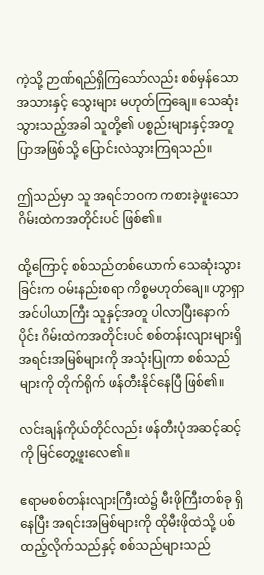ကဲ့သို့ ဉာဏ်ရည်ရှိကြသော်လည်း စစ်မှန်သော အသားနှင့် သွေးများ မဟုတ်ကြချေ။ သေဆုံးသွားသည့်အခါ သူတို့၏ ပစ္စည်းများနှင့်အတူ ပြာအဖြစ်သို့ ပြောင်းလဲသွားကြရသည်။

ဤသည်မှာ သူ အရင်ဘဝက ကစားခဲ့ဖူးသော ဂိမ်းထဲကအတိုင်းပင် ဖြစ်၏။

ထို့ကြောင့် စစ်သည်တစ်ယောက် သေဆုံးသွားခြင်းက ဝမ်းနည်းစရာ ကိစ္စမဟုတ်ချေ။ ဟွာရှာအင်ပါယာကြီး သူနှင့်အတူ ပါလာပြီးနောက်ပိုင်း ဂိမ်းထဲကအတိုင်းပင် စစ်တန်းလျားများရှိ အရင်းအမြစ်များကို အသုံးပြုကာ စစ်သည်များကို တိုက်ရိုက် ဖန်တီးနိုင်နေပြီ ဖြစ်၏။

လင်းချန်ကိုယ်တိုင်လည်း ဖန်တီးပုံအဆင့်ဆင့်ကို မြင်တွေ့ဖူးလေ၏။

ဧရာမစစ်တန်းလျားကြီးထဲ၌ မီးဖိုကြီးတစ်ခု ရှိနေပြီး အရင်းအမြစ်များကို ထိုမီးဖိုထဲသို့ ပစ်ထည့်လိုက်သည်နှင့် စစ်သည်များသည်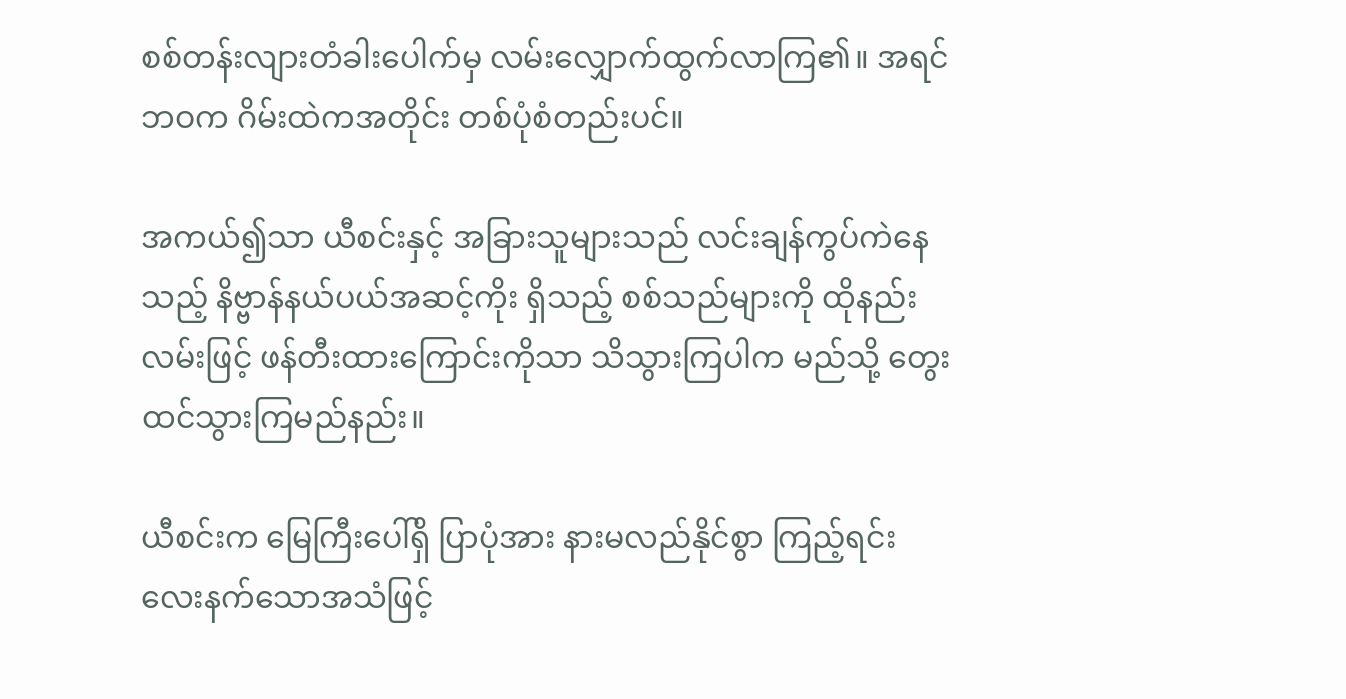စစ်တန်းလျားတံခါးပေါက်မှ လမ်းလျှောက်ထွက်လာကြ၏။ အရင်ဘဝက ဂိမ်းထဲကအတိုင်း တစ်ပုံစံတည်းပင်။

အကယ်၍သာ ယီစင်းနှင့် အခြားသူများသည် လင်းချန်ကွပ်ကဲနေသည့် နိဗ္ဗာန်နယ်ပယ်အဆင့်ကိုး ရှိသည့် စစ်သည်များကို ထိုနည်းလမ်းဖြင့် ဖန်တီးထားကြောင်းကိုသာ သိသွားကြပါက မည်သို့ တွေးထင်သွားကြမည်နည်း။

ယီစင်းက မြေကြီးပေါ်ရှိ ပြာပုံအား နားမလည်နိုင်စွာ ကြည့်ရင်း လေးနက်သောအသံဖြင့်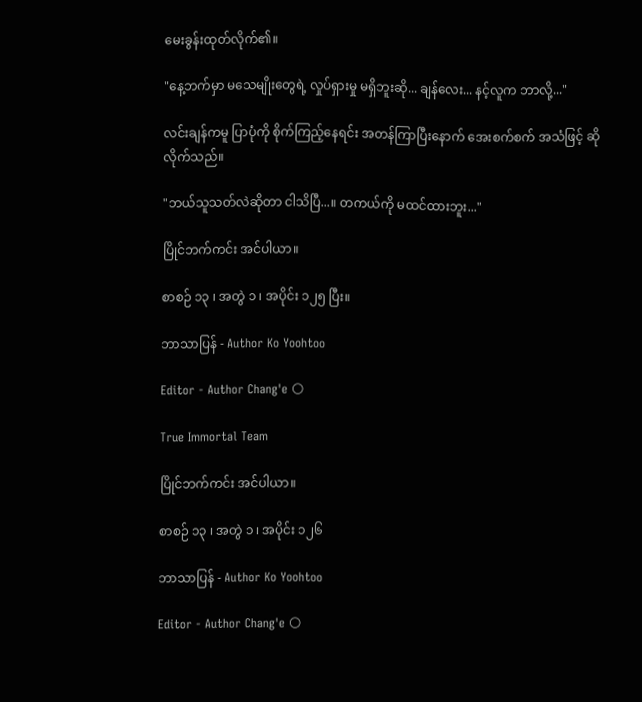မေးခွန်းထုတ်လိုက်၏။

"နေ့ဘက်မှာ မသေမျိုးတွေရဲ့ လှုပ်ရှားမှု မရှိဘူးဆို... ချန်လေး... နင့်လူက ဘာလို့..."

လင်းချန်ကမူ ပြာပုံကို စိုက်ကြည့်နေရင်း အတန်ကြာပြီးနောက် အေးစက်စက် အသံဖြင့် ဆိုလိုက်သည်။

"ဘယ်သူသတ်လဲဆိုတာ ငါသိပြီ...။ တကယ်ကို မထင်ထားဘူး..."

ပြိုင်ဘက်ကင်း အင်ပါယာ။

စာစဉ် ၁၃ ၊ အတွဲ ၁ ၊ အပိုင်း ၁၂၅ ပြီး။

ဘာသာပြန် - Author Ko Yoohtoo

Editor - Author Chang'e 🌕

True Immortal Team

ပြိုင်ဘက်ကင်း အင်ပါယာ။

စာစဉ် ၁၃ ၊ အတွဲ ၁ ၊ အပိုင်း ၁၂၆

ဘာသာပြန် - Author Ko Yoohtoo

Editor - Author Chang'e 🌕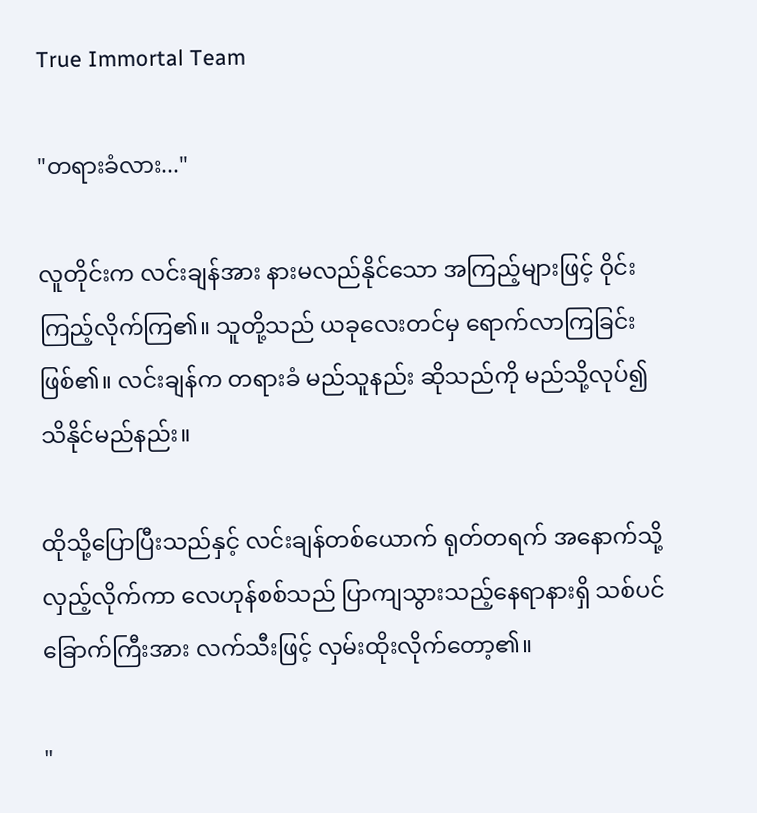True Immortal Team

"တရားခံလား..."

လူတိုင်းက လင်းချန်အား နားမလည်နိုင်သော အကြည့်များဖြင့် ဝိုင်းကြည့်လိုက်ကြ၏။ သူတို့သည် ယခုလေးတင်မှ ရောက်လာကြခြင်း ဖြစ်၏။ လင်းချန်က တရားခံ မည်သူနည်း ဆိုသည်ကို မည်သို့လုပ်၍ သိနိုင်မည်နည်း။

ထိုသို့ပြောပြီးသည်နှင့် လင်းချန်တစ်ယောက် ရုတ်တရက် အနောက်သို့လှည့်လိုက်ကာ လေဟုန်စစ်သည် ပြာကျသွားသည့်နေရာနားရှိ သစ်ပင်ခြောက်ကြီးအား လက်သီးဖြင့် လှမ်းထိုးလိုက်တော့၏။

"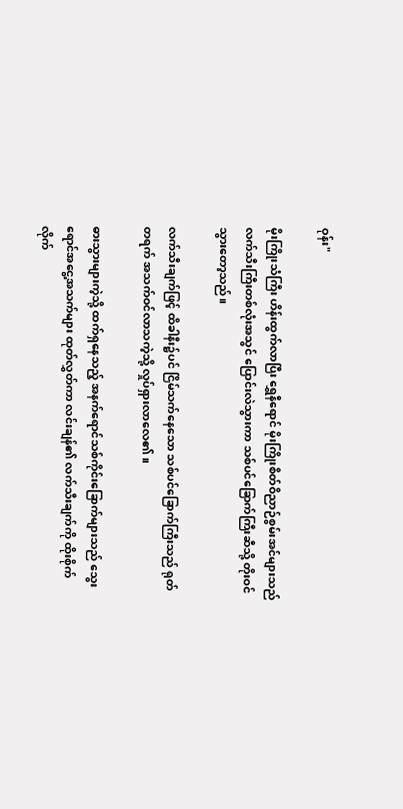ဝုန်း"

မိုးကြိုးသံကြီး ဟိန်းထွက်လာပြီး ရွှေနီရောင် မိုးကြိုးစိတ်ဝိညာဉ်စွမ်းအင်များသည် လက်သီးကြီးတစ်လုံးအသွင် ပြောင်းလဲသွားကာ သစ်ပင်ခြောက်ကြီးဆီသို့ တိုးဝင်သွားတော့သည်။

လက်သီးချက်ဖြင့် ထိခါနီး၌ပင် ငြိမ်သက်နေသော သစ်ပင်ခြောက်ကြီးသည် ရုတ်တရက် အသက်ဝင်လာသကဲ့သို့ လှုပ်ရှားလာလေ၏။

ဓားသွားများကဲ့သို့ ထက်ရှနေသည့် အနက်ရောင်သစ်ကိုင်းခြောက်များသည် သွေးရောင်အငွေ့အသက်များ ထုတ်လွှတ်ကာ လင်းချန်၏ လက်သီးချက်ကို ထိုးစိုက်လိုက်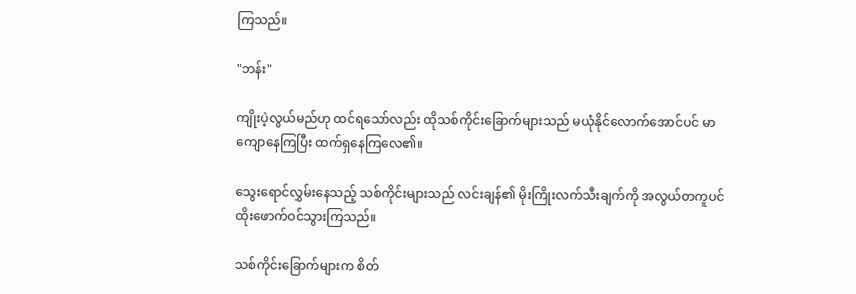ကြသည်။

"ဘန်း"

ကျိုးပဲ့လွယ်မည်ဟု ထင်ရသော်လည်း ထိုသစ်ကိုင်းခြောက်များသည် မယုံနိုင်လောက်အောင်ပင် မာကျောနေကြပြီး ထက်ရှနေကြလေ၏။

သွေးရောင်လွှမ်းနေသည့် သစ်ကိုင်းများသည် လင်းချန်၏ မိုးကြိုးလက်သီးချက်ကို အလွယ်တကူပင် ထိုးဖောက်ဝင်သွားကြသည်။

သစ်ကိုင်းခြောက်များက စိတ်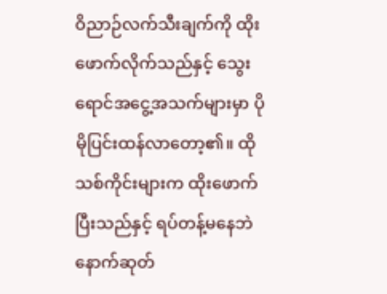ဝိညာဉ်လက်သီးချက်ကို ထိုးဖောက်လိုက်သည်နှင့် သွေးရောင်အငွေ့အသက်များမှာ ပိုမိုပြင်းထန်လာတော့၏။ ထိုသစ်ကိုင်းများက ထိုးဖောက်ပြီးသည်နှင့် ရပ်တန့်မနေဘဲ နောက်ဆုတ်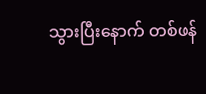သွားပြီးနောက် တစ်ဖန်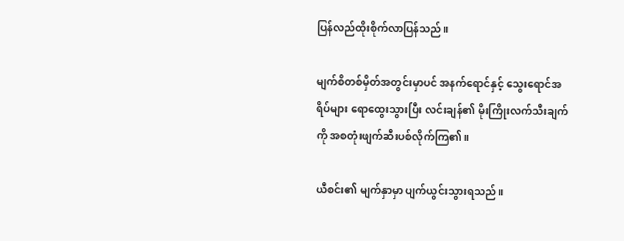ပြန်လည်ထိုးစိုက်လာပြန်သည်။

မျက်စိတစ်မှိတ်အတွင်းမှာပင် အနက်ရောင်နှင့် သွေးရောင်အရိပ်များ ရောထွေးသွားပြီး လင်းချန်၏ မိုးကြိုးလက်သီးချက်ကို အစတုံးဖျက်ဆီးပစ်လိုက်ကြ၏။

ယီစင်း၏ မျက်နှာမှာ ပျက်ယွင်းသွားရသည်။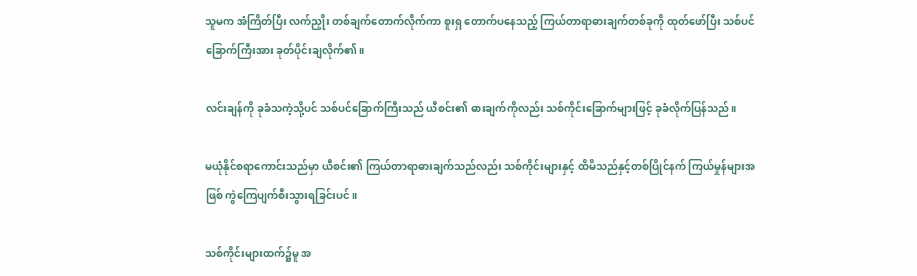သူမက အံကြိတ်ပြီး လက်ညှိုး တစ်ချက်တောက်လိုက်ကာ စူးရှ တောက်ပနေသည့် ကြယ်တာရာဓားချက်တစ်ခုကို ထုတ်ဖော်ပြီး သစ်ပင်ခြောက်ကြီးအား ခုတ်ပိုင်းချလိုက်၏။

လင်းချန်ကို ခုခံသကဲ့သို့ပင် သစ်ပင်ခြောက်ကြီးသည် ယီစင်း၏ ဓားချက်ကိုလည်း သစ်ကိုင်းခြောက်များဖြင့် ခုခံလိုက်ပြန်သည်။

မယုံနိုင်စရာကောင်းသည်မှာ ယီစင်း၏ ကြယ်တာရာဓားချက်သည်လည်း သစ်ကိုင်းများနှင့် ထိမိသည်နှင့်တစ်ပြိုင်နက် ကြယ်မှုန်များအဖြစ် ကွဲကြေပျက်စီးသွားရခြင်းပင်။

သစ်ကိုင်းများထက်၌မူ အ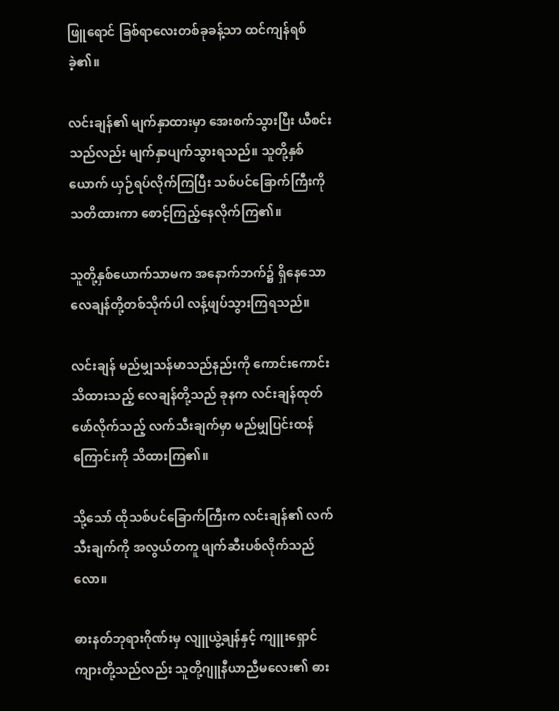ဖြူရောင် ခြစ်ရာလေးတစ်ခုခန့်သာ ထင်ကျန်ရစ်ခဲ့၏။

လင်းချန်၏ မျက်နှာထားမှာ အေးစက်သွားပြီး ယီစင်းသည်လည်း မျက်နှာပျက်သွားရသည်။ သူတို့နှစ်ယောက် ယှဉ်ရပ်လိုက်ကြပြီး သစ်ပင်ခြောက်ကြီးကို သတိထားကာ စောင့်ကြည့်နေလိုက်ကြ၏။

သူတို့နှစ်ယောက်သာမက အနောက်ဘက်၌ ရှိနေသော လေချန်တို့တစ်သိုက်ပါ လန့်ဖျပ်သွားကြရသည်။

လင်းချန် မည်မျှသန်မာသည်နည်းကို ကောင်းကောင်းသိထားသည့် လေချန်တို့သည် ခုနက လင်းချန်ထုတ်ဖော်လိုက်သည့် လက်သီးချက်မှာ မည်မျှပြင်းထန်ကြောင်းကို သိထားကြ၏။

သို့သော် ထိုသစ်ပင်ခြောက်ကြီးက လင်းချန်၏ လက်သီးချက်ကို အလွယ်တကူ ဖျက်ဆီးပစ်လိုက်သည်လော။

ဓားနတ်ဘုရားဂိုဏ်းမှ လျူယွဲ့ချန်နှင့် ကျူးရှောင်ကျားတို့သည်လည်း သူတို့ဂျူနီယာညီမလေး၏ ဓား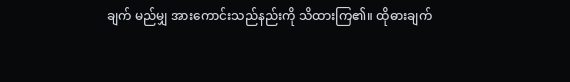ချက် မည်မျှ အားကောင်းသည်နည်းကို သိထားကြ၏။ ထိုဓားချက်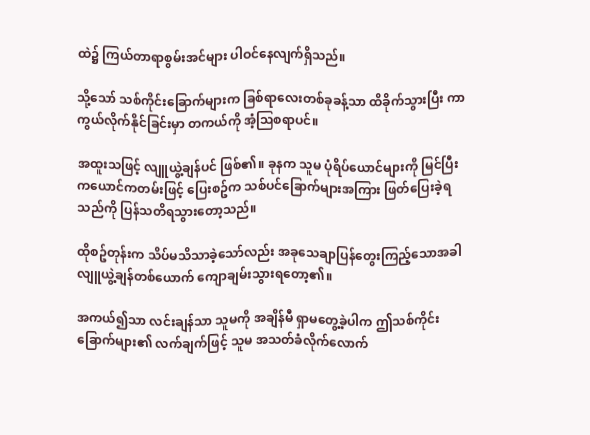ထဲ၌ ကြယ်တာရာစွမ်းအင်များ ပါဝင်နေလျက်ရှိသည်။

သို့သော် သစ်ကိုင်းခြောက်များက ခြစ်ရာလေးတစ်ခုခန့်သာ ထိခိုက်သွားပြီး ကာကွယ်လိုက်နိုင်ခြင်းမှာ တကယ်ကို အံ့ဩစရာပင်။

အထူးသဖြင့် လျူယွဲ့ချန်ပင် ဖြစ်၏။ ခုနက သူမ ပုံရိပ်ယောင်များကို မြင်ပြီး ကယောင်ကတမ်းဖြင့် ပြေးစဥ်က သစ်ပင်ခြောက်များအကြား ဖြတ်ပြေးခဲ့ရသည်ကို ပြန်သတိရသွားတော့သည်။

ထိုစဥ်တုန်းက သိပ်မသိသာခဲ့သော်လည်း အခုသေချာပြန်တွေးကြည့်သောအခါ လျူယွဲ့ချန်တစ်ယောက် ကျောချမ်းသွားရတော့၏။

အကယ်၍သာ လင်းချန်သာ သူမကို အချိန်မီ ရှာမတွေ့ခဲ့ပါက ဤသစ်ကိုင်းခြောက်များ၏ လက်ချက်ဖြင့် သူမ အသတ်ခံလိုက်လောက်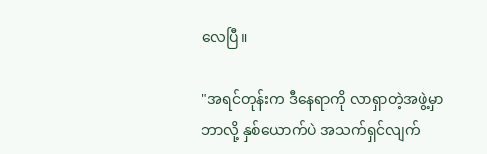လေပြီ။

"အရင်တုန်းက ဒီနေရာကို လာရှာတဲ့အဖွဲ့မှာ ဘာလို့ နှစ်ယောက်ပဲ အသက်ရှင်လျက်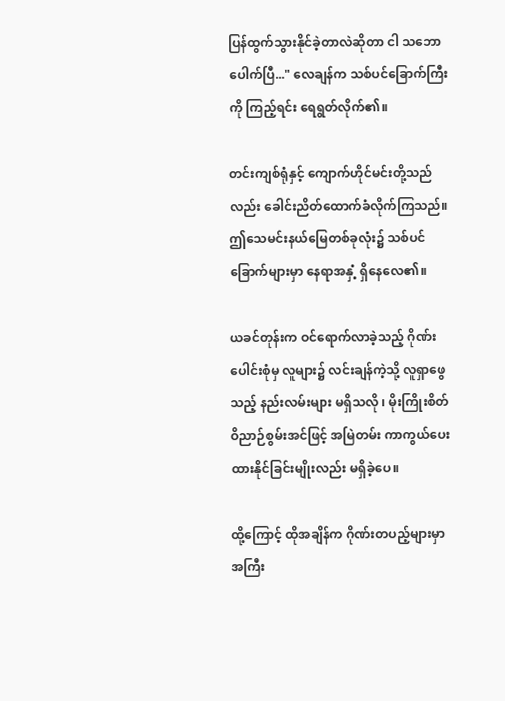ပြန်ထွက်သွားနိုင်ခဲ့တာလဲဆိုတာ ငါ သဘောပေါက်ပြီ..." လေချန်က သစ်ပင်ခြောက်ကြီးကို ကြည့်ရင်း ရေရွတ်လိုက်၏။

တင်းကျစ်ရုံနှင့် ကျောက်ဟိုင်မင်းတို့သည်လည်း ခေါင်းညိတ်ထောက်ခံလိုက်ကြသည်။ ဤသေမင်းနယ်မြေတစ်ခုလုံး၌ သစ်ပင်ခြောက်များမှာ နေရာအနှံ့ ရှိနေလေ၏။

ယခင်တုန်းက ဝင်ရောက်လာခဲ့သည့် ဂိုဏ်းပေါင်းစုံမှ လူများ၌ လင်းချန်ကဲ့သို့ လူရှာဖွေသည့် နည်းလမ်းများ မရှိသလို ၊ မိုးကြိုးစိတ်ဝိညာဉ်စွမ်းအင်ဖြင့် အမြဲတမ်း ကာကွယ်ပေးထားနိုင်ခြင်းမျိုးလည်း မရှိခဲ့ပေ။

ထို့ကြောင့် ထိုအချိန်က ဂိုဏ်းတပည့်များမှာ အကြီး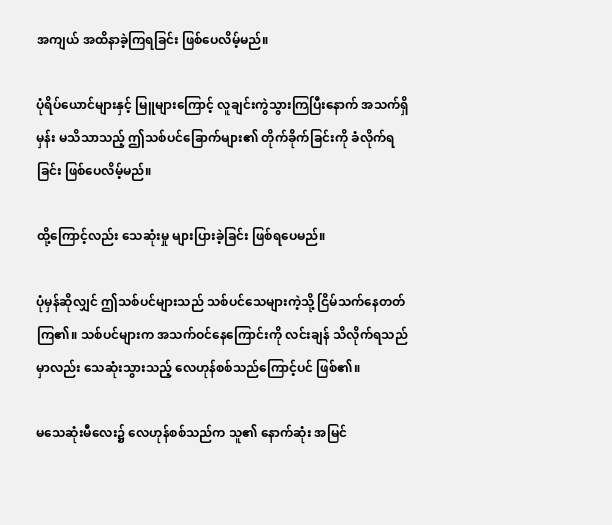အကျယ် အထိနာခဲ့ကြရခြင်း ဖြစ်ပေလိမ့်မည်။

ပုံရိပ်ယောင်များနှင့် မြူများကြောင့် လူချင်းကွဲသွားကြပြီးနောက် အသက်ရှိမှန်း မသိသာသည့် ဤသစ်ပင်ခြောက်များ၏ တိုက်ခိုက်ခြင်းကို ခံလိုက်ရခြင်း ဖြစ်ပေလိမ့်မည်။

ထို့ကြောင့်လည်း သေဆုံးမှု များပြားခဲ့ခြင်း ဖြစ်ရပေမည်။

ပုံမှန်ဆိုလျှင် ဤသစ်ပင်များသည် သစ်ပင်သေများကဲ့သို့ ငြိမ်သက်နေတတ်ကြ၏။ သစ်ပင်များက အသက်ဝင်နေကြောင်းကို လင်းချန် သိလိုက်ရသည်မှာလည်း သေဆုံးသွားသည့် လေဟုန်စစ်သည်ကြောင့်ပင် ဖြစ်၏။

မသေဆုံးမီလေး၌ လေဟုန်စစ်သည်က သူ၏ နောက်ဆုံး အမြင်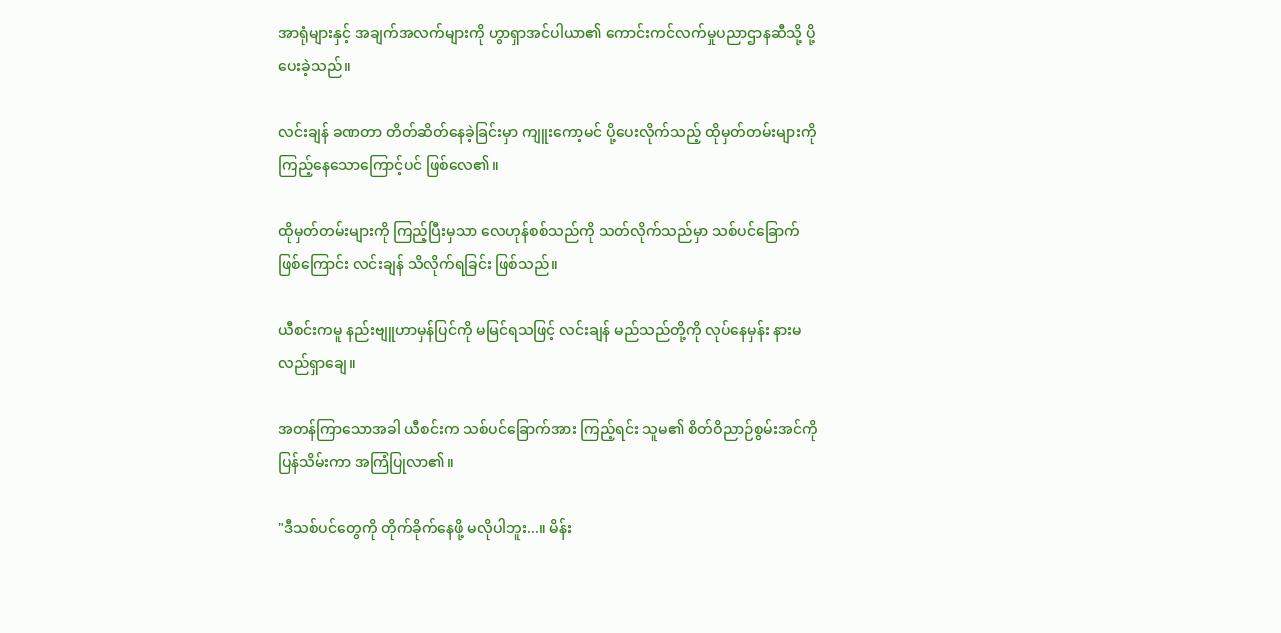အာရုံများနှင့် အချက်အလက်များကို ဟွာရှာအင်ပါယာ၏ ကောင်းကင်လက်မှုပညာဌာနဆီသို့ ပို့ပေးခဲ့သည်။

လင်းချန် ခဏတာ တိတ်ဆိတ်နေခဲ့ခြင်းမှာ ကျူးကော့မင် ပို့ပေးလိုက်သည့် ထိုမှတ်တမ်းများကို ကြည့်နေသောကြောင့်ပင် ဖြစ်လေ၏။

ထိုမှတ်တမ်းများကို ကြည့်ပြီးမှသာ လေဟုန်စစ်သည်ကို သတ်လိုက်သည်မှာ သစ်ပင်ခြောက်ဖြစ်ကြောင်း လင်းချန် သိလိုက်ရခြင်း ဖြစ်သည်။

ယီစင်းကမူ နည်းဗျူဟာမှန်ပြင်ကို မမြင်ရသဖြင့် လင်းချန် မည်သည်တို့ကို လုပ်နေမှန်း နားမလည်ရှာချေ။

အတန်ကြာသောအခါ ယီစင်းက သစ်ပင်ခြောက်အား ကြည့်ရင်း သူမ၏ စိတ်ဝိညာဉ်စွမ်းအင်ကို ပြန်သိမ်းကာ အကြံပြုလာ၏။

"ဒီသစ်ပင်တွေကို တိုက်ခိုက်နေဖို့ မလိုပါဘူး...။ မိန်း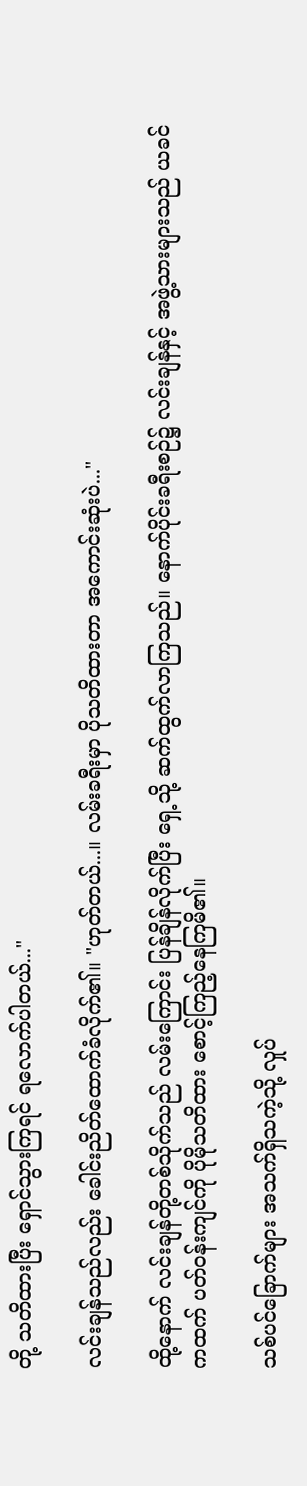တို့ သတိထားပြီး ရှောင်သွားကြရင် ရလောက်ပါတယ်..."

လင်းချန်သည်လည်း ခေါင်းညိတ်ထောက်ခံလိုက်၏။ "ဟုတ်တယ်...။ လမ်းခရီးမှာ ပိုသတိထားတာ အကောင်းဆုံးပဲ..."

ထို့နောက် လင်းချန်တို့တစ်သိုက်သည် လမ်းကြောင်း ပြန်ချိန်လိုက်ပြီး ရှေ့သို့ ဆက်ထွက်လာကြသည်။ နောက်ပိုင်းခရီးစဉ်၌ လင်းချန်နှင့် အဖွဲ့သားများသည် ယခင်ကထက် ပတ်ဝန်းကျင်ကို ပိုမိုသတိထား စောင့်ကြည့်နေကြမိ၏။

သစ်ပင်ခြောက်များ အသက်ရှိသကဲ့သို့ လှုပ်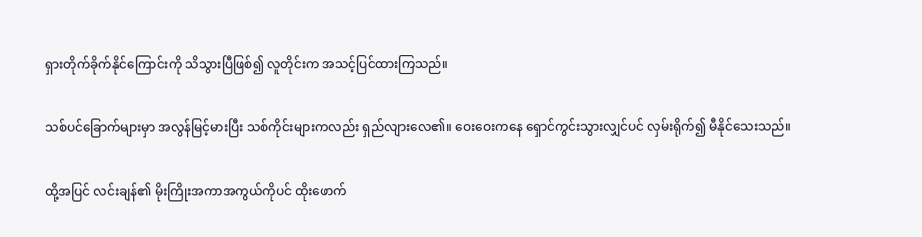ရှားတိုက်ခိုက်နိုင်ကြောင်းကို သိသွားပြီဖြစ်၍ လူတိုင်းက အသင့်ပြင်ထားကြသည်။

သစ်ပင်ခြောက်များမှာ အလွန်မြင့်မားပြီး သစ်ကိုင်းများကလည်း ရှည်လျားလေ၏။ ဝေးဝေးကနေ ရှောင်ကွင်းသွားလျှင်ပင် လှမ်းရိုက်၍ မီနိုင်သေးသည်။

ထို့အပြင် လင်းချန်၏ မိုးကြိုးအကာအကွယ်ကိုပင် ထိုးဖောက်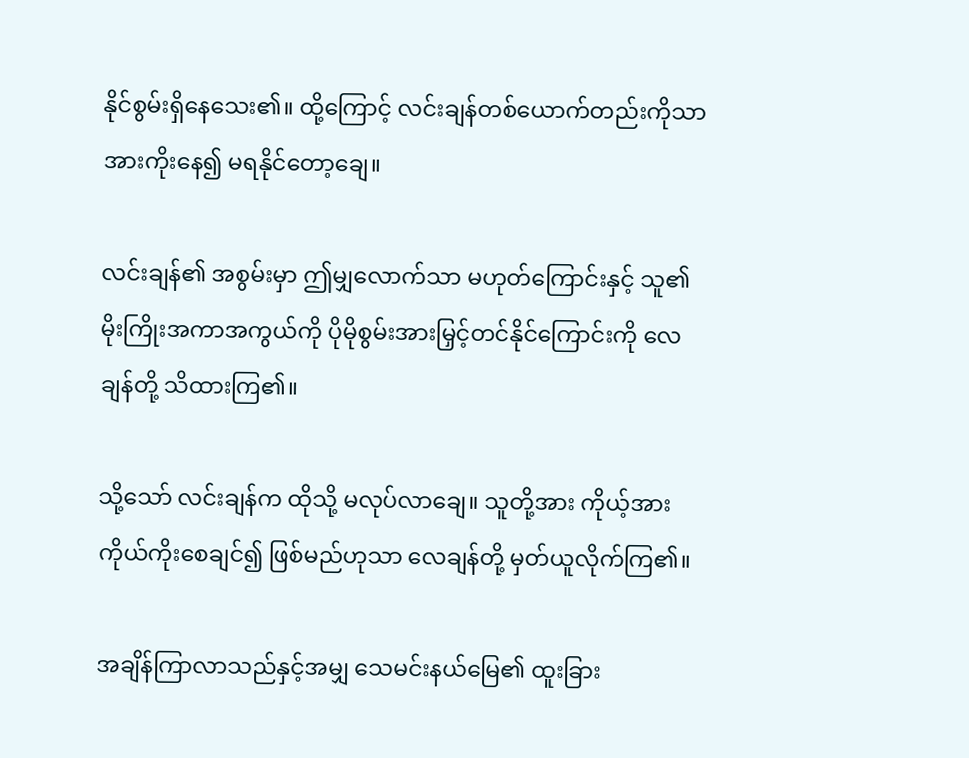နိုင်စွမ်းရှိနေသေး၏။ ထို့ကြောင့် လင်းချန်တစ်ယောက်တည်းကိုသာ အားကိုးနေ၍ မရနိုင်တော့ချေ။

လင်းချန်၏ အစွမ်းမှာ ဤမျှလောက်သာ မဟုတ်ကြောင်းနှင့် သူ၏ မိုးကြိုးအကာအကွယ်ကို ပိုမိုစွမ်းအားမြှင့်တင်နိုင်ကြောင်းကို လေချန်တို့ သိထားကြ၏။

သို့သော် လင်းချန်က ထိုသို့ မလုပ်လာချေ။ သူတို့အား ကိုယ့်အားကိုယ်ကိုးစေချင်၍ ဖြစ်မည်ဟုသာ လေချန်တို့ မှတ်ယူလိုက်ကြ၏။

အချိန်ကြာလာသည်နှင့်အမျှ သေမင်းနယ်မြေ၏ ထူးခြား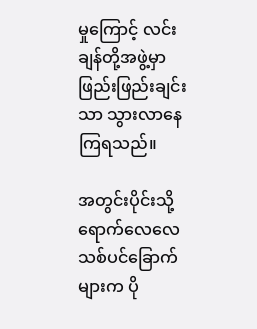မှုကြောင့် လင်းချန်တို့အဖွဲ့မှာ ဖြည်းဖြည်းချင်းသာ သွားလာနေကြရသည်။

အတွင်းပိုင်းသို့ ရောက်လေလေ သစ်ပင်ခြောက်များက ပို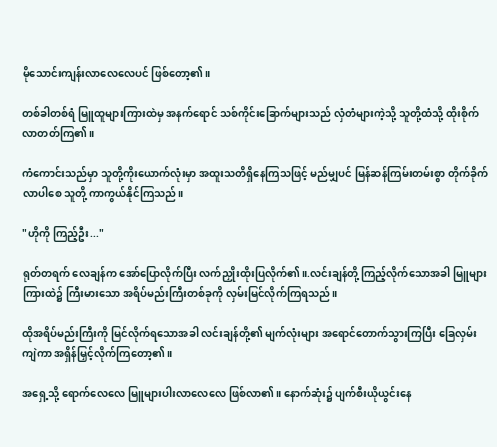မိုသောင်းကျန်းလာလေလေပင် ဖြစ်တော့၏။

တစ်ခါတစ်ရံ မြူထူများကြားထဲမှ အနက်ရောင် သစ်ကိုင်းခြောက်များသည် လှံတံများကဲ့သို့ သူတို့ထံသို့ ထိုးစိုက်လာတတ်ကြ၏။

ကံကောင်းသည်မှာ သူတို့ကိုးယောက်လုံးမှာ အထူးသတိရှိနေကြသဖြင့် မည်မျှပင် မြန်ဆန်ကြမ်းတမ်းစွာ တိုက်ခိုက်လာပါစေ သူတို့ ကာကွယ်နိုင်ကြသည်။

"ဟိုကို ကြည့်ဦး..."

ရုတ်တရက် လေချန်က အော်ပြောလိုက်ပြီး လက်ညှိုးထိုးပြလိုက်၏။.လင်းချန်တို့ ကြည့်လိုက်သောအခါ မြူများကြားထဲ၌ ကြီးမားသော အရိပ်မည်းကြီးတစ်ခုကို လှမ်းမြင်လိုက်ကြရသည်။

ထိုအရိပ်မည်းကြီးကို မြင်လိုက်ရသောအခါ လင်းချန်တို့၏ မျက်လုံးများ အရောင်တောက်သွားကြပြီး ခြေလှမ်းကျဲကာ အရှိန်မြှင့်လိုက်ကြတော့၏။

အရှေ့သို့ ရောက်လေလေ မြူများပါးလာလေလေ ဖြစ်လာ၏။ နောက်ဆုံး၌ ပျက်စီးယိုယွင်းနေ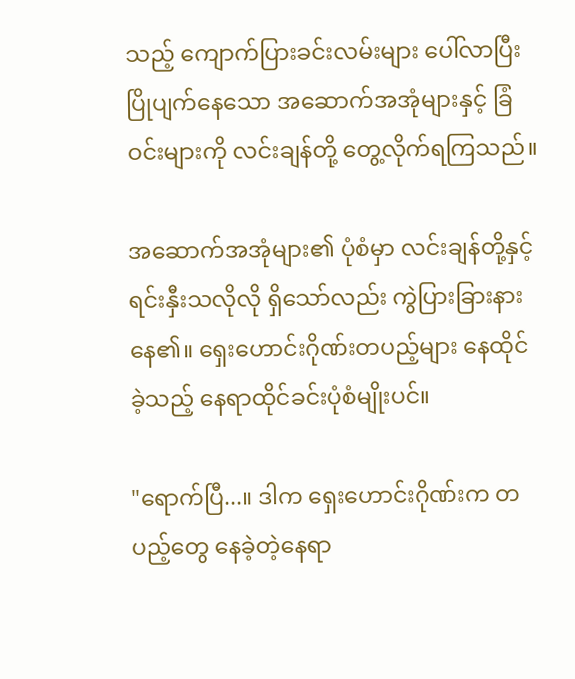သည့် ကျောက်ပြားခင်းလမ်းများ ပေါ်လာပြီး ပြိုပျက်နေသော အဆောက်အအုံများနှင့် ခြံဝင်းများကို လင်းချန်တို့ တွေ့လိုက်ရကြသည်။

အဆောက်အအုံများ၏ ပုံစံမှာ လင်းချန်တို့နှင့် ရင်းနှီးသလိုလို ရှိသော်လည်း ကွဲပြားခြားနားနေ၏။ ရှေးဟောင်းဂိုဏ်းတပည့်များ နေထိုင်ခဲ့သည့် နေရာထိုင်ခင်းပုံစံမျိုးပင်။

"ရောက်ပြီ...။ ဒါက ရှေးဟောင်းဂိုဏ်းက တပည့်တွေ နေခဲ့တဲ့နေရာ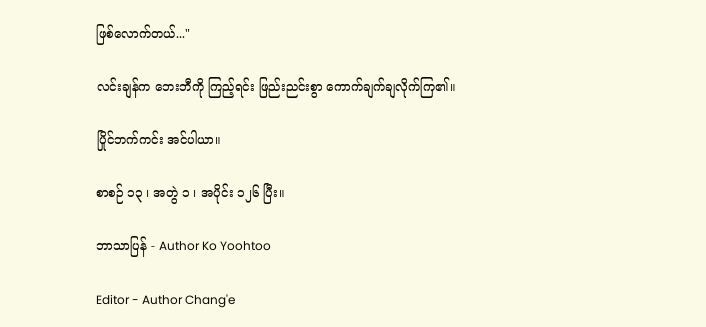ဖြစ်လောက်တယ်..."

လင်းချန်က ဘေးဘီကို ကြည့်ရင်း ဖြည်းညင်းစွာ ကောက်ချက်ချလိုက်ကြ၏။

ပြိုင်ဘက်ကင်း အင်ပါယာ။

စာစဉ် ၁၃ ၊ အတွဲ ၁ ၊ အပိုင်း ၁၂၆ ပြီး။

ဘာသာပြန် - Author Ko Yoohtoo

Editor - Author Chang'e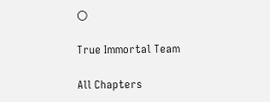🌕

True Immortal Team

All Chapters